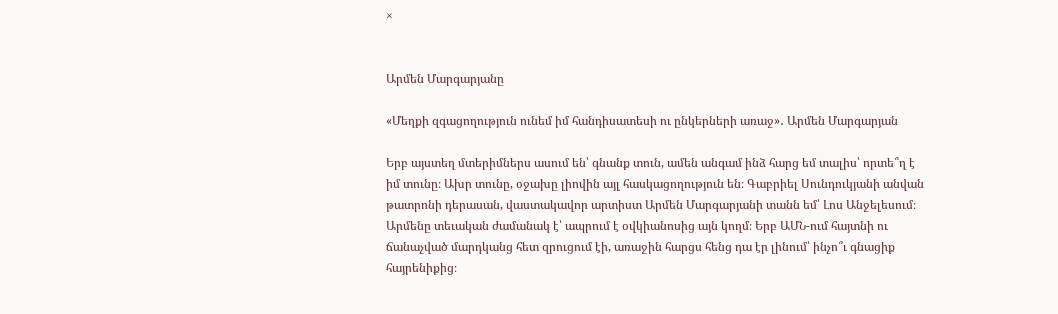×


Արմեն Մարգարյանը

«Մեղքի զգացողություն ունեմ իմ հանդիսատեսի ու ընկերների առաջ»․ Արմեն Մարգարյան

Երբ այստեղ մտերիմներս ասում են՝ գնանք տուն, ամեն անգամ ինձ հարց եմ տալիս՝ որտե՞ղ է իմ տունը։ Ախր տունը, օջախը լիովին այլ հասկացողություն են։ Գաբրիել Սունդուկյանի անվան թատրոնի դերասան, վաստակավոր արտիստ Արմեն Մարգարյանի տանն եմ՝ Լոս Անջելեսում։ Արմենը տեւական ժամանակ է՝ ապրում է օվկիանոսից այն կողմ։ Երբ ԱՄՆ-ում հայտնի ու ճանաչված մարդկանց հետ զրուցում էի, առաջին հարցս հենց դա էր լինում՝ ինչո՞ւ գնացիք հայրենիքից։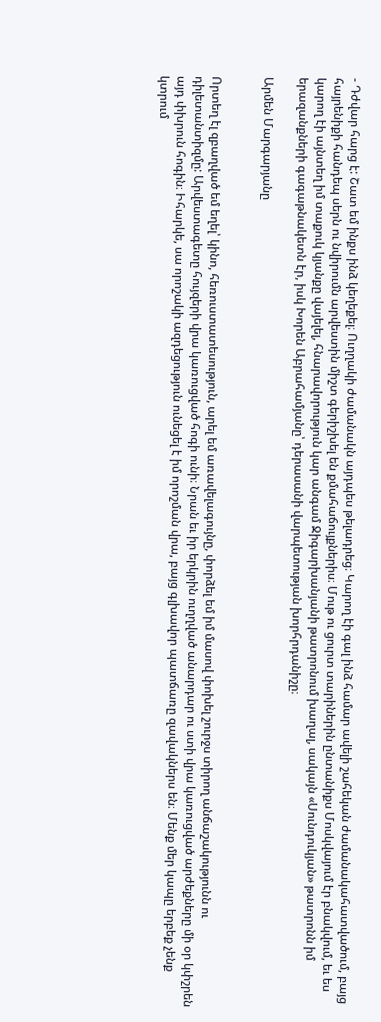- Դժվար հարց է: Շատ եմ ինքս ինձ կեղեքել։ Ուղղակի ժամանակն այդպես թելադրեց։ Կարող էի գալ ինձ համար ավելի շահեկան ժամանակահատվածում, բայց հայրենիքի հանդեպ սերն ու նվիրումն արվեստին միշտ գերիշխել են քմահաճույքներիս։ Մութ ու ցուրտ տարիներին ընտանիքս Մոսկվայում էր բնակվում, եւ ես կարող էի այնտեղ իմ տաքուկ կյանքը վայելել, հնարավորություն կար անգամ Ջիգարխանյանի թատրոնում խաղալ, սակայն «Սունդուկյան» թատրոնն իմ երազանքների գագաթնակետն էր, իսկ Խորեն Աբրահամյանը՝ դերասանի վարպետության խորհրդանիշը։

Արմեն Մարգարյանը


Որտեղ էլ զբաղված եմ եղել՝ կինո, հեռուստատեսություն, արել եմ առավելագույնը, փորձել եմ իմ մասով փոխել շուրջս տիրող անճաշակությունն ու դիլետանտիզմը: Արվեստագետը հույզերի վրա կառուցված հոգի ունի։ Նրան եւ իր երկրին ուղղված անարդար ու ստի վրա կառուցված արժեքները մի օր կփշրեն այդ փխրուն հոգին։ Իհարկե, սա որոշակի ազդեցություն ունեցել է իմ որոշման վրա, բայց գլխավոր պատճառը զավակներս են։ Մենք մեր կապը երբեք չենք կտրում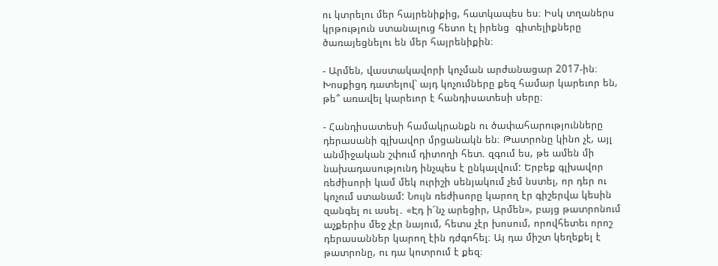ու կտրելու մեր հայրենիքից, հատկապես ես։ Իսկ տղաներս կրթություն ստանալուց հետո էլ իրենց  գիտելիքները ծառայեցնելու են մեր հայրենիքին։

- Արմեն, վաստակավորի կոչման արժանացար 2017-ին։ Խոսքիցդ դատելով՝ այդ կոչումները քեզ համար կարեւոր են, թե՞ առավել կարեւոր է հանդիսատեսի սերը։

- Հանդիսատեսի համակրանքն ու ծափահարությունները դերասանի գլխավոր մրցանակն են։ Թատրոնը կինո չէ, այլ անմիջական շփում դիտողի հետ. զգում ես, թե ամեն մի նախադասությունդ ինչպես է ընկալվում: Երբեք գլխավոր ռեժիսորի կամ մեկ ուրիշի սենյակում չեմ նստել, որ դեր ու կոչում ստանամ: Նույն ռեժիսորը կարող էր գիշերվա կեսին զանգել ու ասել․ «Էդ ի՜նչ արեցիր, Արմեն», բայց թատրոնում աչքերիս մեջ չէր նայում, հետս չէր խոսում, որովհետեւ որոշ դերասաններ կարող էին դժգոհել։ Այ դա միշտ կեղեքել է թատրոնը, ու դա կոտրում է քեզ։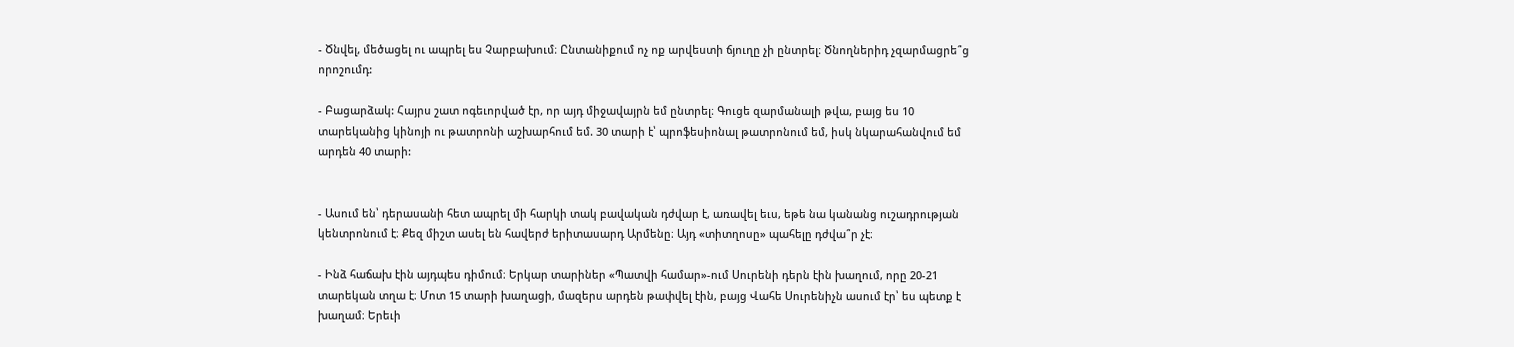- Ծնվել, մեծացել ու ապրել ես Չարբախում։ Ընտանիքում ոչ ոք արվեստի ճյուղը չի ընտրել։ Ծնողներիդ չզարմացրե՞ց որոշումդ:

- Բացարձակ: Հայրս շատ ոգեւորված էր, որ այդ միջավայրն եմ ընտրել։ Գուցե զարմանալի թվա, բայց ես 10 տարեկանից կինոյի ու թատրոնի աշխարհում եմ. 30 տարի է՝ պրոֆեսիոնալ թատրոնում եմ, իսկ նկարահանվում եմ արդեն 40 տարի:


- Ասում են՝ դերասանի հետ ապրել մի հարկի տակ բավական դժվար է, առավել եւս, եթե նա կանանց ուշադրության կենտրոնում է։ Քեզ միշտ ասել են հավերժ երիտասարդ Արմենը։ Այդ «տիտղոսը» պահելը դժվա՞ր չէ։

- Ինձ հաճախ էին այդպես դիմում։ Երկար տարիներ «Պատվի համար»-ում Սուրենի դերն էին խաղում, որը 20-21 տարեկան տղա է։ Մոտ 15 տարի խաղացի, մազերս արդեն թափվել էին, բայց Վահե Սուրենիչն ասում էր՝ ես պետք է խաղամ։ Երեւի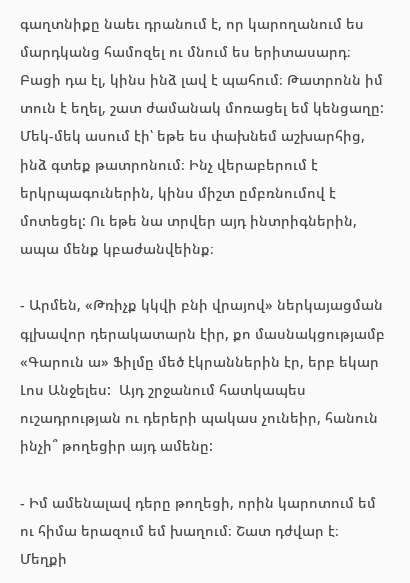գաղտնիքը նաեւ դրանում է, որ կարողանում ես մարդկանց համոզել ու մնում ես երիտասարդ։ Բացի դա էլ, կինս ինձ լավ է պահում։ Թատրոնն իմ տուն է եղել, շատ ժամանակ մոռացել եմ կենցաղը: Մեկ-մեկ ասում էի՝ եթե ես փախնեմ աշխարհից, ինձ գտեք թատրոնում։ Ինչ վերաբերում է երկրպագուներին, կինս միշտ ըմբռնումով է մոտեցել: Ու եթե նա տրվեր այդ ինտրիգներին, ապա մենք կբաժանվեինք։

- Արմեն, «Թռիչք կկվի բնի վրայով» ներկայացման գլխավոր դերակատարն էիր, քո մասնակցությամբ «Գարուն ա» Ֆիլմը մեծ էկրաններին էր, երբ եկար Լոս Անջելես:  Այդ շրջանում հատկապես ուշադրության ու դերերի պակաս չունեիր, հանուն ինչի՞ թողեցիր այդ ամենը:

- Իմ ամենալավ դերը թողեցի, որին կարոտում եմ ու հիմա երազում եմ խաղում։ Շատ դժվար է։ Մեղքի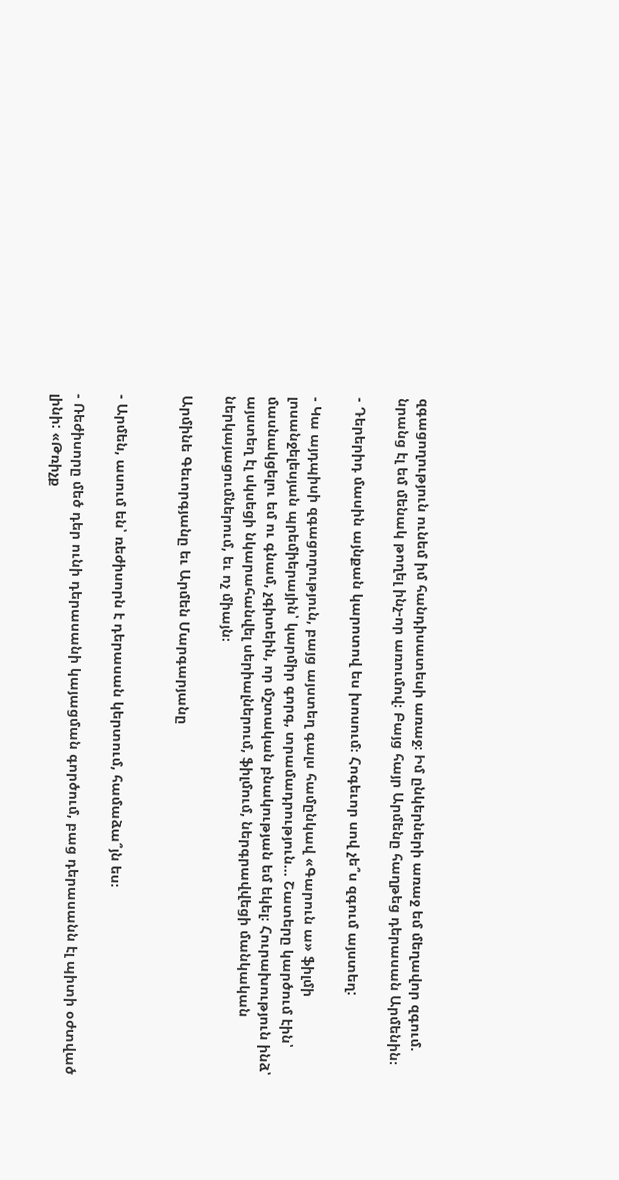զգացողություն ունեմ իմ հանդիսատեսի առաջ։ Իմ ընկերների առաջ եմ մեղավոր զգում. նրանց էլ եմ մենակ թողել ինչ-որ առումով։ Բայց հայր Արմենը հաղթեց դերասան Արմենին։

- Դերերիդ մասին այնքան կարոտով ես խոսում։ Հոգեւոր սով չե՞ս զգում այստեղ:

- Կա այդպիսի զգացողություն, բայց այստեղ գալս համընկավ «Գարուն ա» ֆիլմի լոսանջելեսյան պրեմիերային՝ կարմիր գորգ, տրամադրություն... Շատերը կարծում էին՝ մասնակցելու եմ ու գնամ, չգիտեին, որ մշտական բնակության եմ եկել։ Հուրախություն ինձ՝ այստեղ էլ սկսեցի նկարահանվել սերիալներում, ֆիլմում, ներգրավվեցի մանկական ներկայացումներում, եւ ոչ միայն։

Արմինե Գեւորգյանը եւ Արմեն Մարգարյանը


- Արմեն, ասում են՝ ռեժիսորն է դերասան կերտում, համաձա՞յն ես։

- Ռեժիսորը մեծ դեր ունի դերասանի կայացման գործում, բաց դերասանն էլ պիտի օժտված լինի: «Թռիչք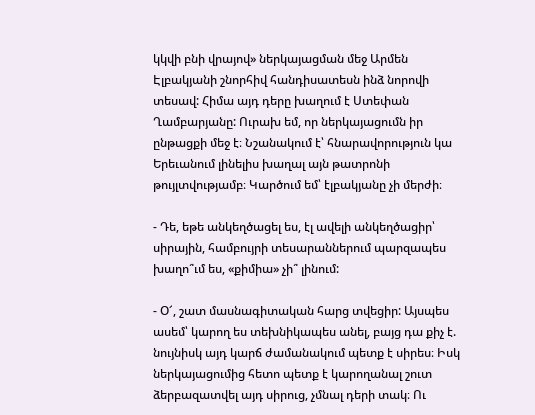կկվի բնի վրայով» ներկայացման մեջ Արմեն Էլբակյանի շնորհիվ հանդիսատեսն ինձ նորովի տեսավ: Հիմա այդ դերը խաղում է Ստեփան Ղամբարյանը: Ուրախ եմ, որ ներկայացումն իր ընթացքի մեջ է։ Նշանակում է՝ հնարավորություն կա Երեւանում լինելիս խաղալ այն թատրոնի թույլտվությամբ։ Կարծում եմ՝ էլբակյանը չի մերժի։

- Դե, եթե անկեղծացել ես, էլ ավելի անկեղծացիր՝ սիրային, համբույրի տեսարաններում պարզապես խաղո՞ւմ ես, «քիմիա» չի՞ լինում:

- Օ՜, շատ մասնագիտական հարց տվեցիր: Այսպես ասեմ՝ կարող ես տեխնիկապես անել, բայց դա քիչ է. նույնիսկ այդ կարճ ժամանակում պետք է սիրես։ Իսկ ներկայացումից հետո պետք է կարողանալ շուտ ձերբազատվել այդ սիրուց, չմնալ դերի տակ։ Ու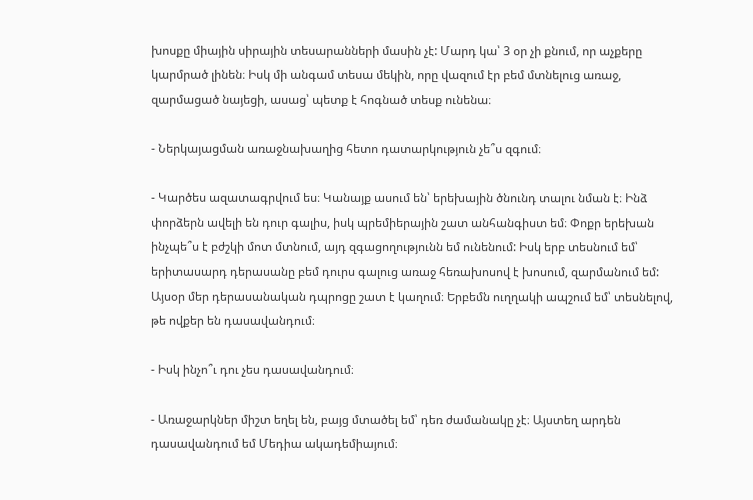խոսքը միային սիրային տեսարանների մասին չէ: Մարդ կա՝ 3 օր չի քնում, որ աչքերը կարմրած լինեն։ Իսկ մի անգամ տեսա մեկին, որը վազում էր բեմ մտնելուց առաջ, զարմացած նայեցի, ասաց՝ պետք է հոգնած տեսք ունենա։

- Ներկայացման առաջնախաղից հետո դատարկություն չե՞ս զգում։

- Կարծես ազատագրվում ես։ Կանայք ասում են՝ երեխային ծնունդ տալու նման է։ Ինձ  փորձերն ավելի են դուր գալիս, իսկ պրեմիերային շատ անհանգիստ եմ։ Փոքր երեխան ինչպե՞ս է բժշկի մոտ մտնում, այդ զգացողությունն եմ ունենում: Իսկ երբ տեսնում եմ՝ երիտասարդ դերասանը բեմ դուրս գալուց առաջ հեռախոսով է խոսում, զարմանում եմ: Այսօր մեր դերասանական դպրոցը շատ է կաղում։ Երբեմն ուղղակի ապշում եմ՝ տեսնելով, թե ովքեր են դասավանդում։

- Իսկ ինչո՞ւ դու չես դասավանդում։

- Առաջարկներ միշտ եղել են, բայց մտածել եմ՝ դեռ ժամանակը չէ։ Այստեղ արդեն դասավանդում եմ Մեդիա ակադեմիայում։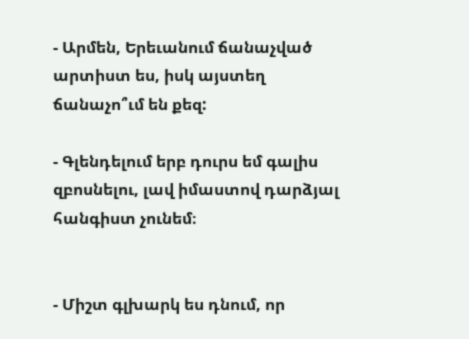- Արմեն, Երեւանում ճանաչված արտիստ ես, իսկ այստեղ ճանաչո՞ւմ են քեզ:

- Գլենդելում երբ դուրս եմ գալիս զբոսնելու, լավ իմաստով դարձյալ հանգիստ չունեմ։


- Միշտ գլխարկ ես դնում, որ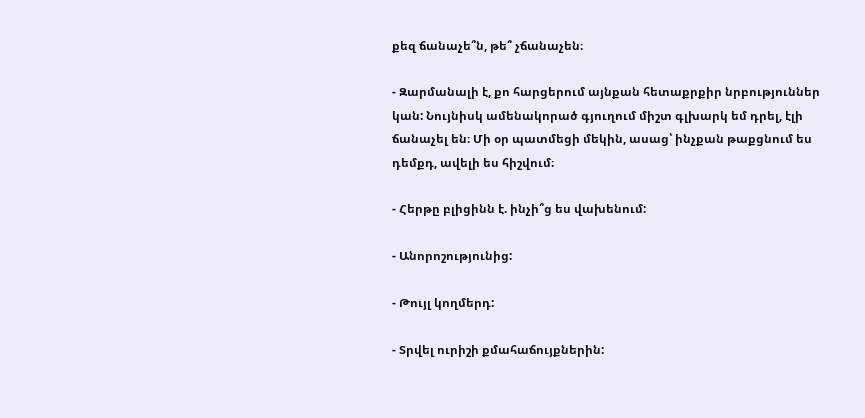քեզ ճանաչե՞ն, թե՞ չճանաչեն։

- Զարմանալի է, քո հարցերում այնքան հետաքրքիր նրբություններ կան: Նույնիսկ ամենակորած գյուղում միշտ գլխարկ եմ դրել, էլի ճանաչել են։ Մի օր պատմեցի մեկին, ասաց՝ ինչքան թաքցնում ես դեմքդ, ավելի ես հիշվում։

- Հերթը բլիցինն է. ինչի՞ց ես վախենում:

- Անորոշությունից:

- Թույլ կողմերդ:

- Տրվել ուրիշի քմահաճույքներին: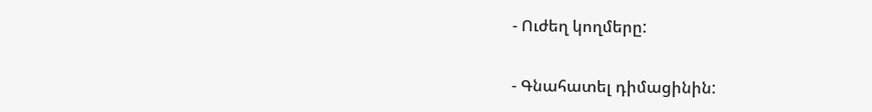- Ուժեղ կողմերը:

- Գնահատել դիմացինին: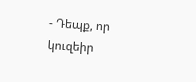- Դեպք, որ կուզեիր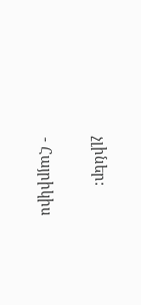չլիներ:

- Հայրիկիս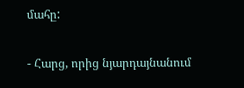մահը:

- Հարց, որից նյարդայնանում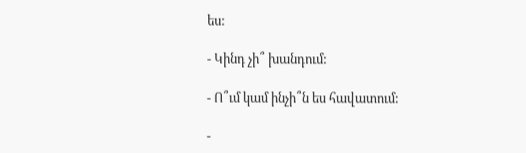ես:

- Կինդ չի՞ խանդում:

- Ո՞ւմ կամ ինչի՞ն ես հավատում:

-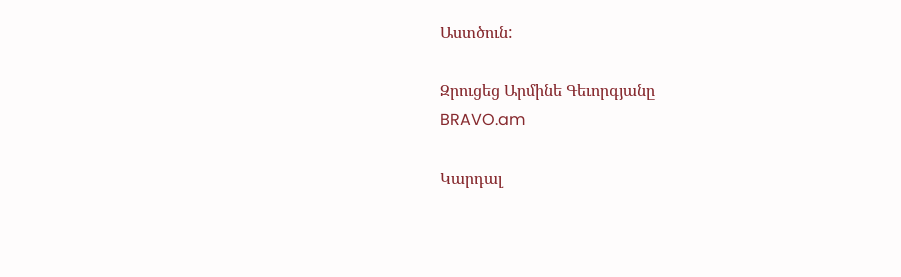Աստծուն:

Զրուցեց Արմինե Գեւորգյանը
BRAVO.am

Կարդալ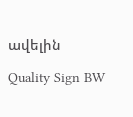ավելին

Quality Sign BW